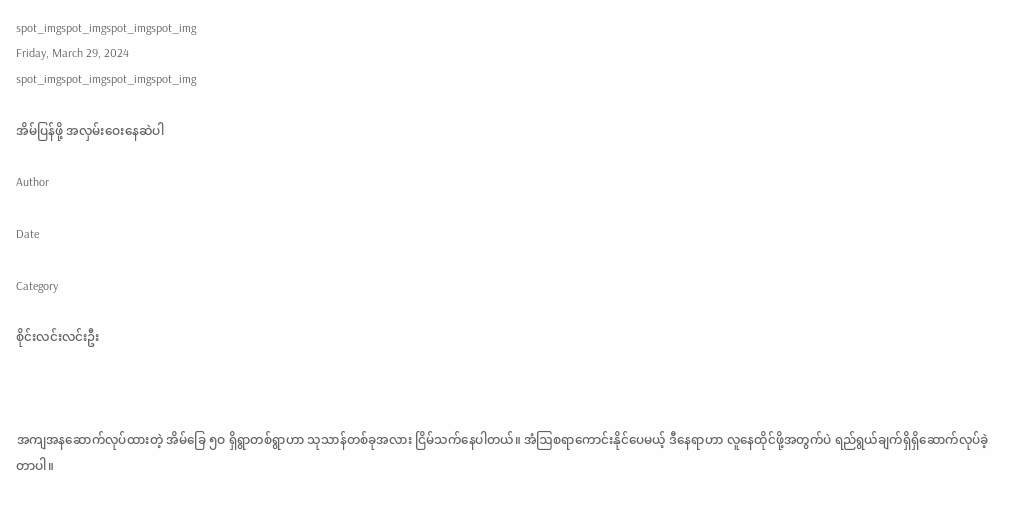spot_imgspot_imgspot_imgspot_img
Friday, March 29, 2024
spot_imgspot_imgspot_imgspot_img

အိမ်ပြန်ဖို့ အလှမ်းဝေးနေဆဲပါ

Author

Date

Category

စိုင်းလင်းလင်းဦး



အကျအနဆောက်လုပ်ထားတဲ့ အိမ်ခြေ ၅ဝ ရှိရွာတစ်ရွာဟာ သုသာန်တစ်ခုအလား ငြိမ်သက်နေပါတယ်။ အံဩစရာကောင်းနိုင်ပေမယ့် ဒီနေရာဟာ လူနေထိုင်ဖို့အတွက်ပဲ ရည်ရွယ်ချက်ရှိရှိဆောက်လုပ်ခဲ့တာပါ။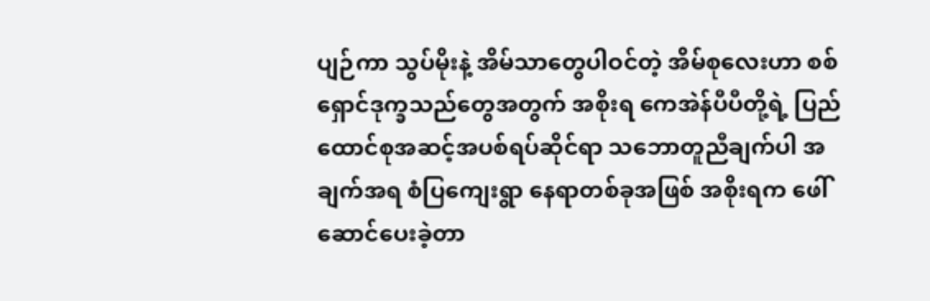ပျဉ်ကာ သွပ်မိုးနဲ့ အိမ်သာတွေပါဝင်တဲ့ အိမ်စုလေးဟာ စစ်ရှောင်ဒုက္ခသည်တွေအတွက် အစိုးရ ကေအဲန်ပီပီတို့ရဲ့ ပြည်ထောင်စုအဆင့်အပစ်ရပ်ဆိုင်ရာ သဘောတူညီချက်ပါ အချက်အရ စံပြကျေးရွာ နေရာတစ်ခုအဖြစ် အစိုးရက ဖေါ်ဆောင်ပေးခဲ့တာ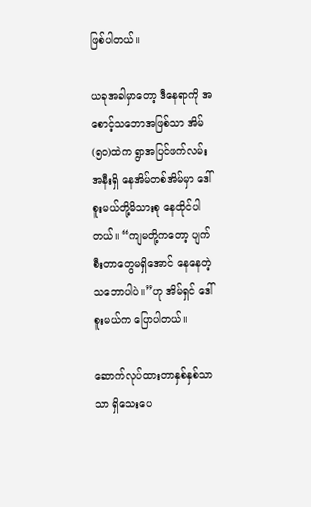ဖြစ်ပါတယ်။

ယခုအခါမှာတော့ ဒီနေရာကို အစောင့်သဘောအဖြစ်သာ အိမ်(၅၀)ထဲက ရွာအပြင်ဖက်လမ်းအနီးရှိ နေအိမ်တစ်အိမ်မှာ ဒေါ်စူးမယ်တို့မိသားစု နေထိုင်ပါတယ်။ “ကျမတို့ကတော့ ပျက်စီးတာတွေမရှိအောင် နေနေတဲ့သဘောပါပဲ။”ဟု အိမ်ရှင် ဒေါ်စူးမယ်က ပြောပါတယ်။

ဆောက်လုပ်ထားတာနှစ်နှစ်သာသာ ရှိသေးပေ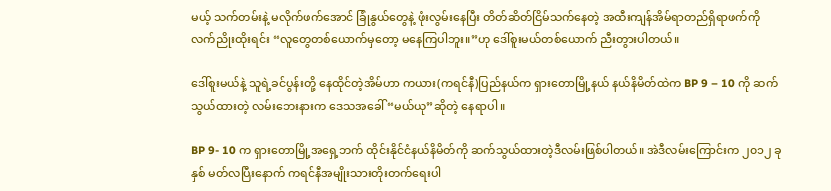မယ့် သက်တမ်းနဲ့ မလိုက်ဖက်အောင် ခြုံနွယ်တွေနဲ့ ဖုံးလွမ်းနေပြီး တိတ်ဆိတ်ငြိမ်သက်နေတဲ့ အထီးကျန်အိမ်ရာတည်ရှိရာဖက်ကို လက်ညိုးထိုးရင်း “လူတွေတစ်ယောက်မှတော့ မနေကြပါဘူး။”ဟု ဒေါ်စူးမယ်တစ်ယောက် ညီးတွားပါတယ်။

ဒေါ်စူးမယ်နဲ့ သူရဲ့ခင်ပွန်းတို့ နေထိုင်တဲ့အိမ်ဟာ ကယား(ကရင်နီ)ပြည်နယ်က ရှားတောမြို့နယ် နယ်နိမိတ်ထဲက BP 9 – 10 ကို ဆက်သွယ်ထားတဲ့ လမ်းဘေးနားက ဒေသအခေါ် “မယ်ယု”ဆိုတဲ့ နေရာပါ။

BP 9- 10 က ရှားတောမြို့အရှေ့ဘက် ထိုင်းနိုင်ငံနယ်နိမိတ်ကို ဆက်သွယ်ထားတဲ့ဒီလမ်းဖြစ်ပါတယ်။ အဲဒီလမ်းကြောင်းက ၂၀၁၂ ခုနှစ် မတ်လပြီးနောက် ကရင်နီအမျိုးသားတိုးတက်ရေးပါ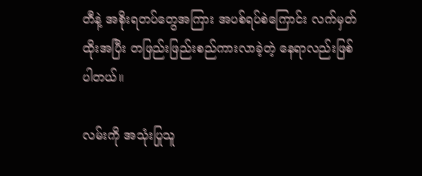တီနဲ့ အစိုးရတပ်တွေအကြား အပစ်ရပ်စဲကြောင်း လက်မှတ်ထိုးအပြီး တဖြည်းဖြည်းစည်ကားလာခဲ့တဲ့ နေရာလည်းဖြစ်ပါတယ်။

လမ်းကို အသုံးပြုသူ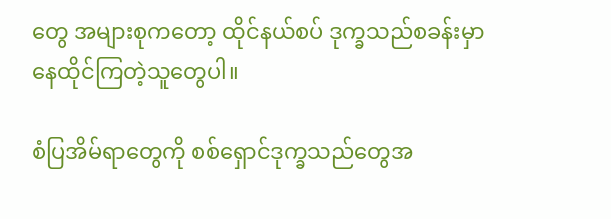တွေ အများစုကတော့ ထိုင်နယ်စပ် ဒုက္ခသည်စခန်းမှာ နေထိုင်ကြတဲ့သူတွေပါ။

စံပြအိမ်ရာတွေကို စစ်ရှောင်ဒုက္ခသည်တွေအ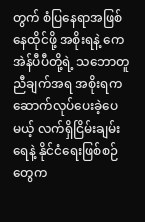တွက် စံပြနေရာအဖြစ် နေထိုင်ဖို့ အစိုးရနဲ့ ကေအဲန်ပီပီတို့ရဲ့ သဘောတူညီချက်အရ အစိုးရက ဆောက်လုပ်ပေးခဲ့ပေမယ့် လက်ရှိငြိမ်းချမ်းရေနဲ့ နိုင်ငံရေးဖြစ်စဉ်တွေက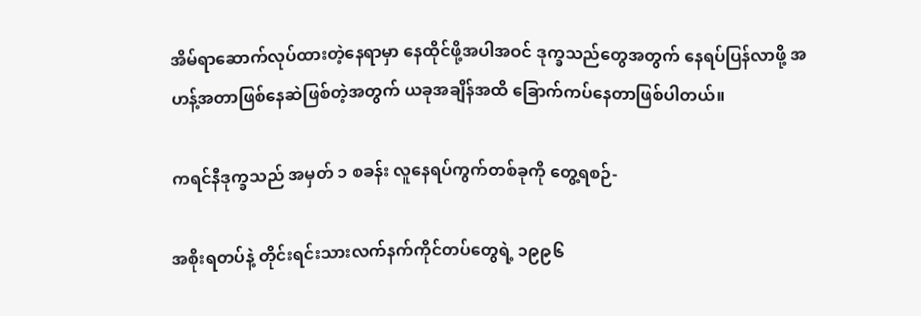အိမ်ရာဆောက်လုပ်ထားတဲ့နေရာမှာ နေထိုင်ဖို့အပါအဝင် ဒုက္ခသည်တွေအတွက် နေရပ်ပြန်လာဖို့ အဟန့်အတာဖြစ်နေဆဲဖြစ်တဲ့အတွက် ယခုအချိန်အထိ ခြောက်ကပ်နေတာဖြစ်ပါတယ်။

ကရင်နီဒုက္ခသည် အမှတ် ၁ စခန်း လူနေရပ်ကွက်တစ်ခုကို တွေ့ရစဉ်-

အစိုးရတပ်နဲ့ တိုင်းရင်းသားလက်နက်ကိုင်တပ်တွေရဲ့ ၁၉၉၆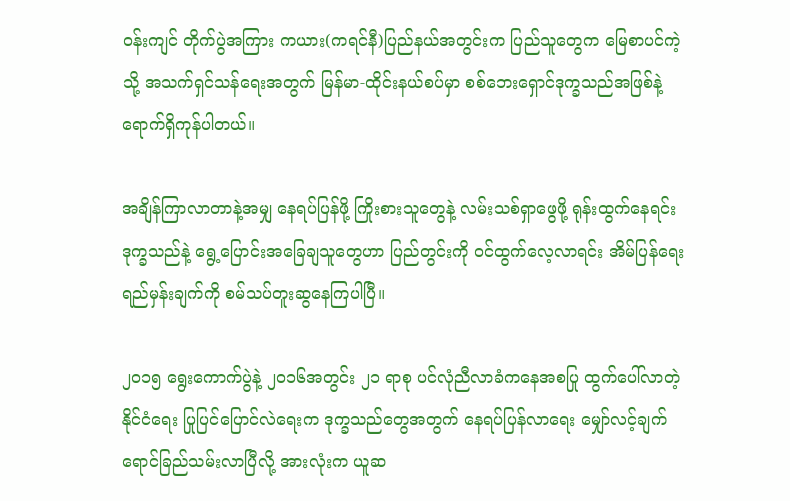ဝန်းကျင် တိုက်ပွဲအကြား ကယား(ကရင်နီ)ပြည်နယ်အတွင်းက ပြည်သူတွေက မြေစာပင်ကဲ့သို့ အသက်ရှင်သန်ရေးအတွက် မြန်မာ-ထိုင်းနယ်စပ်မှာ စစ်ဘေးရှောင်ဒုက္ခသည်အဖြစ်နဲ့ ရောက်ရှိကုန်ပါတယ်။

အချိန်ကြာလာတာနဲ့အမျှ နေရပ်ပြန်ဖို့ ကြိုးစားသူတွေနဲ့ လမ်းသစ်ရှာဖွေဖို့ ရုန်းထွက်နေရင်း ဒုက္ခသည်နဲ့ ရွေ့ပြောင်းအခြေချသူတွေဟာ ပြည်တွင်းကို ဝင်ထွက်လေ့လာရင်း အိမ်ပြန်ရေးရည်မှန်းချက်ကို စမ်သပ်တူးဆွနေကြပါပြီ။

၂၀၁၅ ရွေးကောက်ပွဲနဲ့ ၂၀၁၆အတွင်း ၂၁ ရာစု ပင်လုံညီလာခံကနေအစပြု ထွက်ပေါ်လာတဲ့ နိုင်ငံရေး ပြုပြင်ပြောင်လဲရေးက ဒုက္ခသည်တွေအတွက် နေရပ်ပြန်လာရေး မျှော်လင့်ချက်ရောင်ခြည်သမ်းလာပြီလို့ အားလုံးက ယူဆ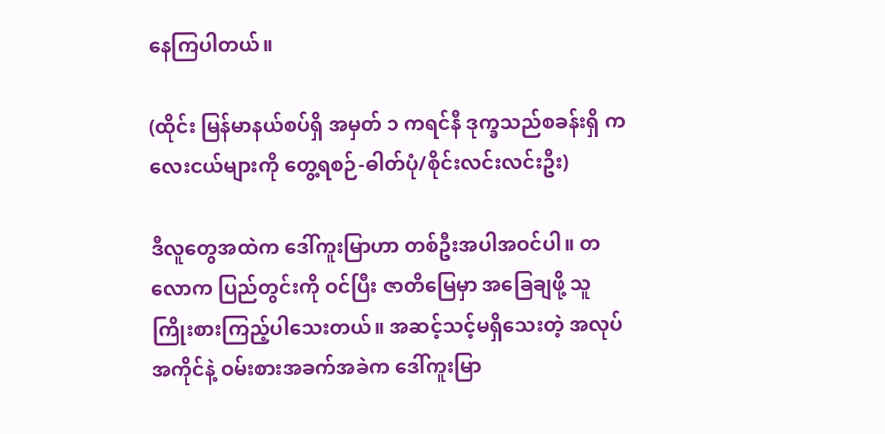နေကြပါတယ်။

(ထိုင်း မြန်မာနယ်စပ်ရှိ အမှတ် ၁ ကရင်နီ ဒုက္ခသည်စခန်းရှိ ကလေးငယ်များကို တွေ့ရစဉ်-ဓါတ်ပုံ/စိုင်းလင်းလင်းဦး)

ဒီလူတွေအထဲက ဒေါ်ကူးမြာဟာ တစ်ဦးအပါအဝင်ပါ။ တလောက ပြည်တွင်းကို ဝင်ပြီး ဇာတိမြေမှာ အခြေချဖို့ သူ ကြိုးစားကြည့်ပါသေးတယ်။ အဆင့်သင့်မရှိသေးတဲ့ အလုပ်အကိုင်နဲ့ ဝမ်းစားအခက်အခဲက ဒေါ်ကူးမြာ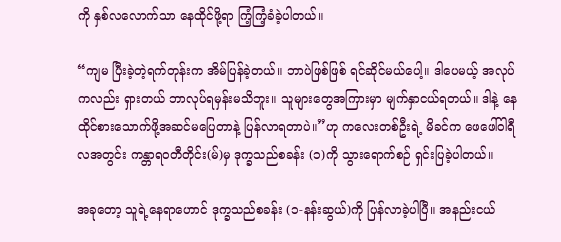ကို နှစ်လလောက်သာ နေထိုင်ဖို့ရာ ကြံ့ကြံ့ခံခဲ့ပါတယ်။

“ကျမ ပြီးခဲ့တဲ့ရက်တုန်းက အိမ်ပြန်ခဲ့တယ်။ ဘာပဲဖြစ်ဖြစ် ရင်ဆိုင်မယ်ပေါ့။ ဒါပေမယ့် အလုပ်ကလည်း ရှားတယ် ဘာလုပ်ရမှန်းမသိဘူး။ သူများတွေအကြားမှာ မျက်နှာငယ်ရတယ်။ ဒါနဲ့ နေထိုင်စားသောက်ဖို့အဆင်မပြေတာနဲ့ ပြန်လာရတာပဲ။”ဟု ကလေးတစ်ဦးရဲ့ မိခင်က ဖေဖေါ်ဝါရီလအတွင်း ကန္တာရဝတီတိုင်း(မ်)မှ ဒုက္ခသည်စခန်း (၁)ကို သွားရောက်စဉ် ရှင်းပြခဲ့ပါတယ်။

အခုတော့ သူရဲ့နေရာဟောင် ဒုက္ခသည်စခန်း (၁-နန်းဆွယ်)ကို ပြန်လာခဲ့ပါပြီ။ အနည်းငယ်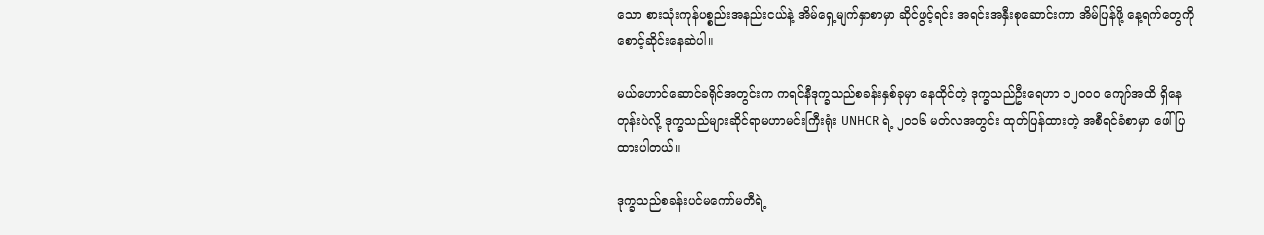သော စားသုံးကုန်ပစ္စည်းအနည်းငယ်နဲ့ အိမ်ရှေ့မျက်နှာစာမှာ ဆိုင်ဖွင့်ရင်း အရင်းအနှီးစုဆောင်းကာ အိမ်ပြန်ဖို့ နေ့ရက်တွေကို စောင့်ဆိုင်းနေဆဲပါ။

မယ်ဟောင်ဆောင်ခရိုင်အတွင်းက ကရင်နီဒုက္ခသည်စခန်းနှစ်ခုမှာ နေထိုင်တဲ့ ဒုက္ခသည်ဦးရေဟာ ၁၂၀၀ဝ ကျော်အထိ ရှိနေတုန်းပဲလို့ ဒုက္ခသည်များဆိုင်ရာမဟာမင်းကြီးရုံး UNHCR ရဲ့ ၂၀၁၆ မတ်လအတွင်း ထုတ်ပြန်ထားတဲ့ အစီရင်ခံစာမှာ ဖေါ်ပြထားပါတယ်။

ဒုက္ခသည်စခန်းပင်မကော်မတီရဲ့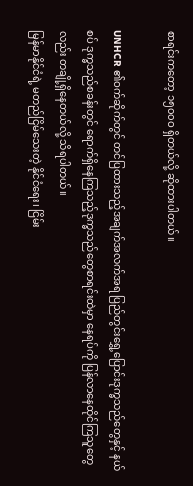စာရင်းကတော့ ၁၅၀၀ဝ ရှိတယ်လို့ ဆိုထားပါတယ်။

UNHCR ၏ဝက်ဆိုက်တွင် တင်ပြထားသည့်အချက်အလက်အရ ပြည်တွင်းရွှေ့ပြောင်းဒုက္ခသည်တွေနှင့် နယ်စပ် ဒုက္ခသည်စခန်းတွင် ရောက်ရှိနေကြသည့်ဒုက္ခသည်တွေစာရင်းထဲမှာ နေရပ်ကို ပြန်လာနေထိုင်ကြသူတွေလည်း တချို့ရှိနေတယ်လို့ သိရပါတယ်။
မြန်မာနိုင်ငံရဲ့ မတည်ငြိမ်သေးတဲ့ နိုင်ငံရေး၊ ငြိမ်း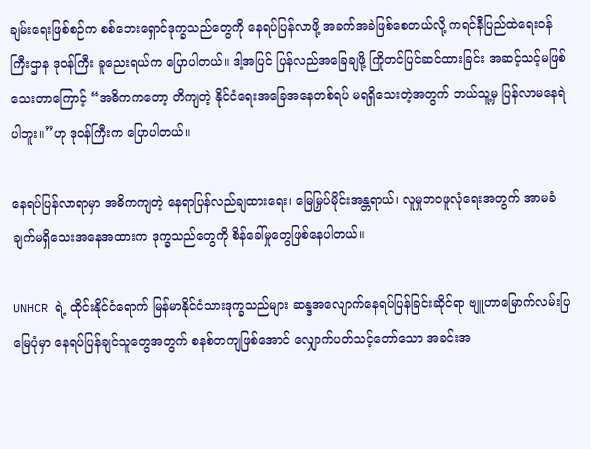ချမ်းရေးဖြစ်စဉ်က စစ်ဘေးရှောင်ဒုက္ခသည်တွေကို နေရပ်ပြန်လာဖို့ အခက်အခဲဖြစ်စေတယ်လို့ ကရင်နီပြည်ထဲရေးဝန်ကြီးဌာန ဒုဝန်ကြီး ခူညေးရယ်က ပြောပါတယ်။ ဒါ့အပြင် ပြန်လည်အခြေချဖို့ ကြိုတင်ပြင်ဆင်ထားခြင်း အဆင့်သင့်မဖြစ်သေးတာကြောင့် “အဓိကကတော့ တိကျတဲ့ နိုင်ငံရေးအခြေအနေတစ်ရပ် မရရှိသေးတဲ့အတွက် ဘယ်သူ့မှ ပြန်လာမနေရဲပါဘူး။”ဟု ဒုဝန်ကြီးက ပြောပါတယ်။

နေရပ်ပြန်လာရာမှာ အဓိကကျတဲ့ နေရာပြန်လည်ချထားရေး၊ မြေမြှပ်မိုင်းအန္တရာယ်၊ လူမှုဘဝဖူလုံရေးအတွက် အာမခံချက်မရှိသေးအနေအထားက ဒုက္ခသည်တွေကို စိန်ခေါ်မှုတွေဖြစ်နေပါတယ်။

UNHCR ရဲ့ ထိုင်းနိုင်ငံရောက် မြန်မာနိုင်ငံသားဒုက္ခသည်များ ဆန္ဒအလျောက်နေရပ်ပြန်ခြင်းဆိုင်ရာ ဗျူဟာမြောက်လမ်းပြမြေပုံမှာ နေရပ်ပြန်ချင်သူတွေအတွက် စနစ်တကျဖြစ်အောင် လျှောက်ပတ်သင့်တော်သော အခင်းအ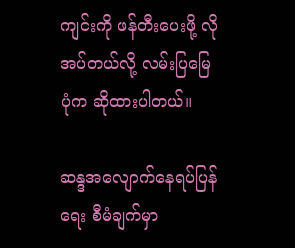ကျင်းကို ဖန်တီးပေးဖို့ လိုအပ်တယ်လို့ လမ်းပြမြေပုံက ဆိုထားပါတယ်။

ဆန္ဒအလျောက်နေရပ်ပြန်ရေး စီမံချက်မှာ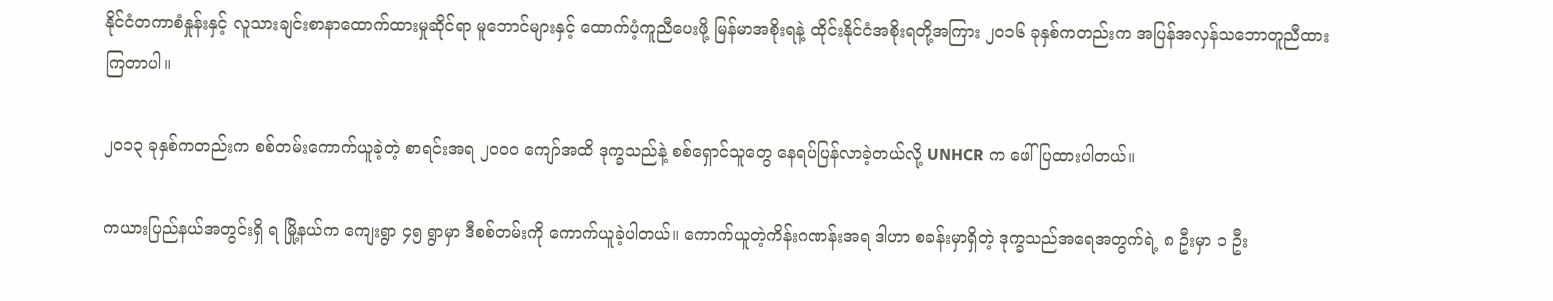နိုင်ငံတကာစံနှုန်းနှင့် လူသားချင်းစာနာထောက်ထားမှုဆိုင်ရာ မူဘောင်များနှင့် ထောက်ပံ့ကူညီပေးဖို့ မြန်မာအစိုးရနဲ့ ထိုင်းနိုင်ငံအစိုးရတို့အကြား ၂၀၁၆ ခုနှစ်ကတည်းက အပြန်အလှန်သဘောတူညီထားကြတာပါ။

၂၀၁၃ ခုနှစ်ကတည်းက စစ်တမ်းကောက်ယူခဲ့တဲ့ စာရင်းအရ ၂၀၀ဝ ကျော်အထိ ဒုက္ခသည်နဲ့ စစ်ရှောင်သူတွေ နေရပ်ပြန်လာခဲ့တယ်လို့ UNHCR က ဖေါ်ပြထားပါတယ်။

ကယားပြည်နယ်အတွင်းရှိ ရ မြို့နယ်က ကျေးရွာ ၄၅ ရွာမှာ ဒီစစ်တမ်းကို ကောက်ယူခဲ့ပါတယ်။ ကောက်ယူတဲ့ကိန်းဂဏန်းအရ ဒါဟာ စခန်းမှာရှိတဲ့ ဒုက္ခသည်အရေအတွက်ရဲ့ ၈ ဦးမှာ ၁ ဦး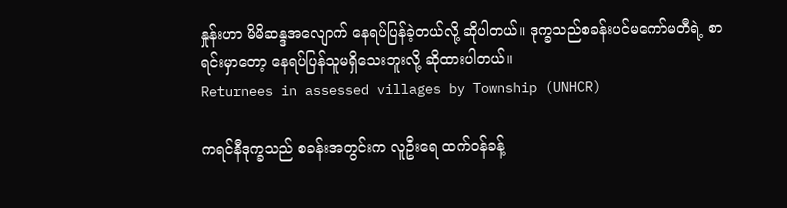နှုန်းဟာ မိမိဆန္ဒအလျောက် နေရပ်ပြန်ခဲ့တယ်လို့ ဆိုပါတယ်။ ဒုက္ခသည်စခန်းပင်မကော်မတီရဲ့ စာရင်းမှာတော့ နေရပ်ပြန်သူမရှိသေးဘူးလို့ ဆိုထားပါတယ်။
Returnees in assessed villages by Township (UNHCR)

ကရင်နီဒုက္ခသည် စခန်းအတွင်းက လူဦးရေ ထက်ဝန်ခန့်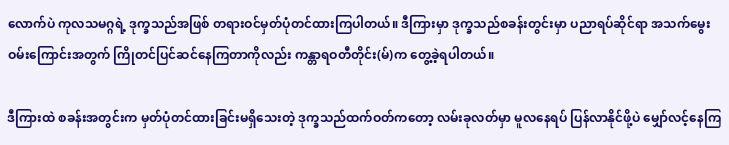လောက်ပဲ ကုလသမဂ္ဂရဲ့ ဒုက္ခသည်အဖြစ် တရားဝင်မှတ်ပုံတင်ထားကြပါတယ်။ ဒီကြားမှာ ဒုက္ခသည်စခန်းတွင်းမှာ ပညာရပ်ဆိုင်ရာ အသက်မွေးဝမ်းကြောင်းအတွက် ကြိုတင်ပြင်ဆင်နေကြတာကိုလည်း ကန္တာရဝတီတိုင်း(မ်)က တွေ့ခဲ့ရပါတယ်။

ဒီကြားထဲ စခန်းအတွင်းက မှတ်ပုံတင်ထားခြင်းမရှိသေးတဲ့ ဒုက္ခသည်ထက်ဝတ်ကတော့ လမ်းခုလတ်မှာ မူလနေရပ် ပြန်လာနိုင်ဖို့ပဲ မျှော်လင့်နေကြ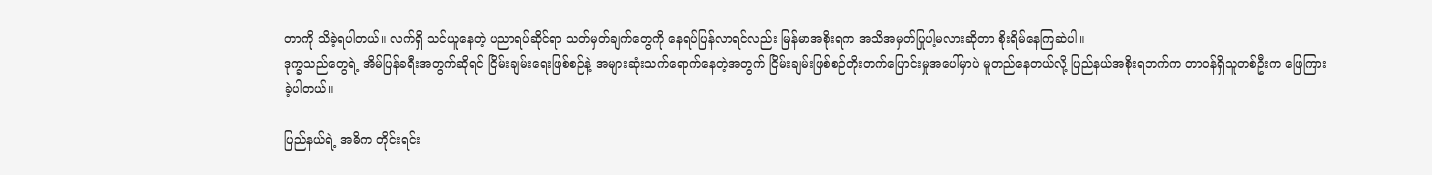တာကို သိခဲ့ရပါတယ်။ လက်ရှိ သင်ယူနေတဲ့ ပညာရပ်ဆိုင်ရာ သတ်မှတ်ချက်တွေကို နေရပ်ပြန်လာရင်လည်း မြန်မာအစိုးရက အသိအမှတ်ပြုပါ့မလားဆိုတာ စိုးရိမ်နေကြဆဲပါ။
ဒုက္ခသည်တွေရဲ့ အိမ်ပြန်ခရီးအတွက်ဆိုရင် ငြိမ်းချမ်းရေးဖြစ်စဉ်နဲ့ အများဆုံးသက်ရောက်နေတဲ့အတွက် ငြိမ်းချမ်းဖြစ်စဉ်တိုးတက်ပြောင်းမှုအပေါ်မှာပဲ မူတည်နေတယ်လို့ ပြည်နယ်အစိုးရဘက်က တာဝန်ရှိသူတစ်ဦးက ဖြေကြားခဲ့ပါတယ်။

ပြည်နယ်ရဲ့ အဓိက တိုင်းရင်း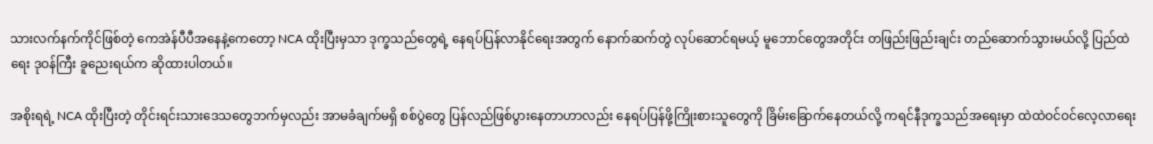သားလက်နက်ကိုင်ဖြစ်တဲ့ ကေအဲန်ပီပီအနေနဲ့ကေတော့ NCA ထိုးပြီးမှသာ ဒုက္ခသည်တွေရဲ့ နေရပ်ပြန်လာနိုင်ရေးအတွက် နောက်ဆက်တွဲ လုပ်ဆောင်ရမယ့် မူဘောင်တွေအတိုင်း တဖြည်းဖြည်းချင်း တည်ဆောက်သွားမယ်လို့ ပြည်ထဲရေး ဒုဝန်ကြီး ခူညေးရယ်က ဆိုထားပါတယ်။

အစိုးရရဲ့ NCA ထိုးပြီးတဲ့ တိုင်းရင်းသားဒေသတွေဘက်မှလည်း အာမခံချက်မရှိ စစ်ပွဲတွေ ပြန်လည်ဖြစ်ပွားနေတာဟာလည်း နေရပ်ပြန်ဖို့ကြိုးစားသူတွေကို ခြိမ်းခြောက်နေတယ်လို့ ကရင်နီဒုက္ခသည်အရေးမှာ ထဲထဲဝင်ဝင်လေ့လာရေး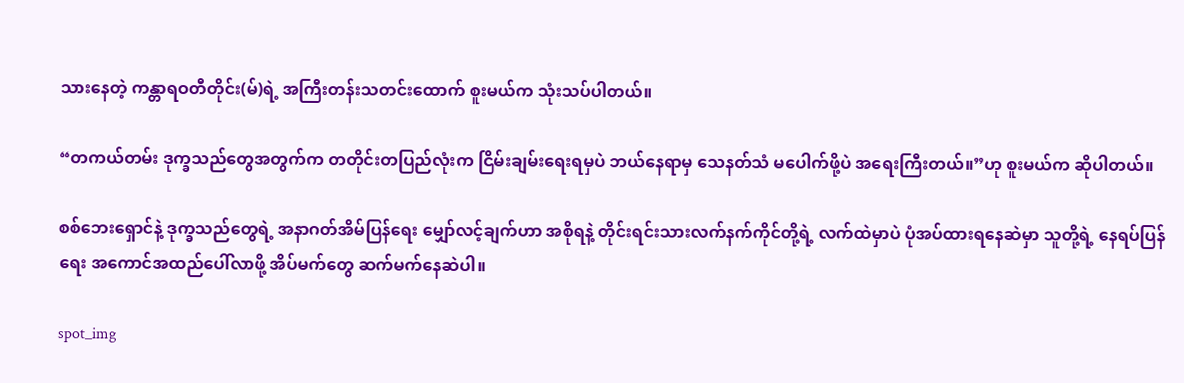သားနေတဲ့ ကန္တာရဝတီတိုင်း(မ်)ရဲ့ အကြီးတန်းသတင်းထောက် စူးမယ်က သုံးသပ်ပါတယ်။

“တကယ်တမ်း ဒုက္ခသည်တွေအတွက်က တတိုင်းတပြည်လုံးက ငြိမ်းချမ်းရေးရမှပဲ ဘယ်နေရာမှ သေနတ်သံ မပေါက်ဖို့ပဲ အရေးကြီးတယ်။”ဟု စူးမယ်က ဆိုပါတယ်။

စစ်ဘေးရှောင်နဲ့ ဒုက္ခသည်တွေရဲ့ အနာဂတ်အိမ်ပြန်ရေး မျှော်လင့်ချက်ဟာ အစိုရနဲ့ တိုင်းရင်းသားလက်နက်ကိုင်တို့ရဲ့ လက်ထဲမှာပဲ ပုံအပ်ထားရနေဆဲမှာ သူတို့ရဲ့ နေရပ်ပြန်ရေး အကောင်အထည်ပေါ်လာဖို့ အိပ်မက်တွေ ဆက်မက်နေဆဲပါ။

spot_img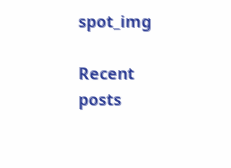spot_img

Recent posts